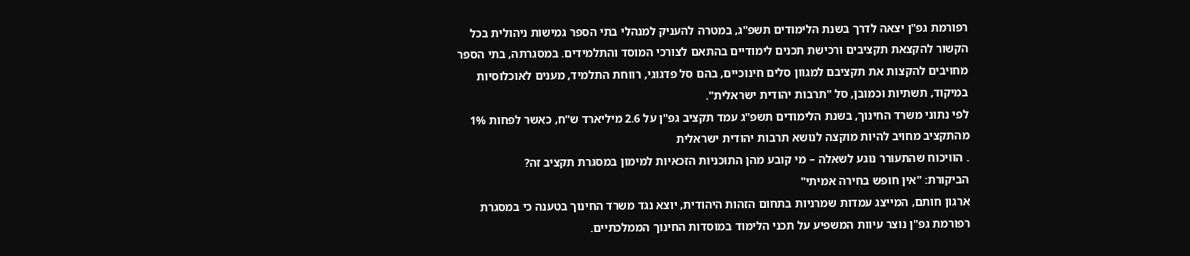רפורמת גפ"ן יצאה לדרך בשנת הלימודים תשפ"ג, במטרה להעניק למנהלי בתי הספר גמישות ניהולית בכל הקשור להקצאת תקציבים ורכישת תכנים לימודיים בהתאם לצורכי המוסד והתלמידים. במסגרתה, בתי הספר מחויבים להקצות את תקציבם למגוון סלים חינוכיים, בהם סל פדגוגי, רווחת התלמיד, מענים לאוכלוסיות במיקוד, תשתיות וכמובן, סל "תרבות יהודית ישראלית".
לפי נתוני משרד החינוך, בשנת הלימודים תשפ"ג עמד תקציב גפ"ן על 2.6 מיליארד ש"ח, כאשר לפחות 1% מהתקציב מחויב להיות מוקצה לנושא תרבות יהודית ישראלית
. הוויכוח שהתעורר נוגע לשאלה – מי קובע מהן התוכניות הזכאיות למימון במסגרת תקציב זה?
הביקורת: "אין חופש בחירה אמיתי"
ארגון חותם, המייצג עמדות שמרניות בתחום הזהות היהודית, יוצא נגד משרד החינוך בטענה כי במסגרת רפורמת גפ"ן נוצר עיוות המשפיע על תכני הלימוד במוסדות החינוך הממלכתיים.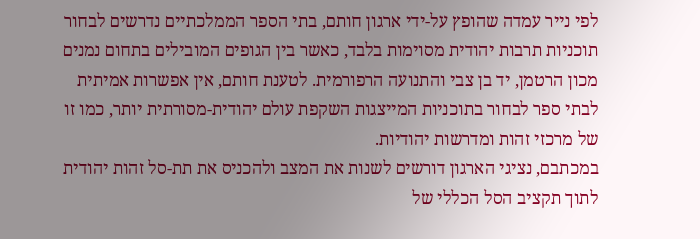לפי נייר עמדה שהופץ על-ידי ארגון חותם, בתי הספר הממלכתיים נדרשים לבחור תוכניות תרבות יהודית מסוימות בלבד, כאשר בין הגופים המובילים בתחום נמנים מכון הרטמן, יד בן צבי והתנועה הרפורמית. לטענת חותם, אין אפשרות אמיתית לבתי ספר לבחור בתוכניות המייצגות השקפת עולם יהודית-מסורתית יותר, כמו זו של מרכזי זהות ומדרשות יהודיות.
במכתבם, נציגי הארגון דורשים לשנות את המצב ולהכניס את תת-סל זהות יהודית לתוך תקציב הסל הכללי של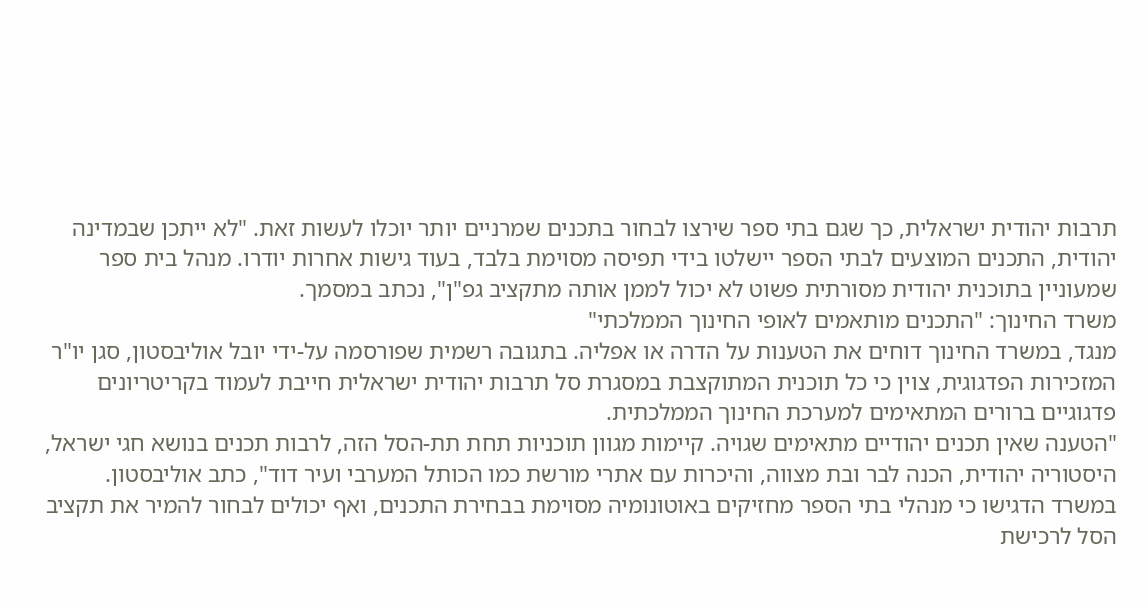תרבות יהודית ישראלית, כך שגם בתי ספר שירצו לבחור בתכנים שמרניים יותר יוכלו לעשות זאת. "לא ייתכן שבמדינה יהודית, התכנים המוצעים לבתי הספר יישלטו בידי תפיסה מסוימת בלבד, בעוד גישות אחרות יודרו. מנהל בית ספר שמעוניין בתוכנית יהודית מסורתית פשוט לא יכול לממן אותה מתקציב גפ"ן", נכתב במסמך.
משרד החינוך: "התכנים מותאמים לאופי החינוך הממלכתי"
מנגד, במשרד החינוך דוחים את הטענות על הדרה או אפליה. בתגובה רשמית שפורסמה על-ידי יובל אוליבסטון, סגן יו"ר המזכירות הפדגוגית, צוין כי כל תוכנית המתוקצבת במסגרת סל תרבות יהודית ישראלית חייבת לעמוד בקריטריונים פדגוגיים ברורים המתאימים למערכת החינוך הממלכתית.
"הטענה שאין תכנים יהודיים מתאימים שגויה. קיימות מגוון תוכניות תחת תת-הסל הזה, לרבות תכנים בנושא חגי ישראל, היסטוריה יהודית, הכנה לבר ובת מצווה, והיכרות עם אתרי מורשת כמו הכותל המערבי ועיר דוד", כתב אוליבסטון.
במשרד הדגישו כי מנהלי בתי הספר מחזיקים באוטונומיה מסוימת בבחירת התכנים, ואף יכולים לבחור להמיר את תקציב הסל לרכישת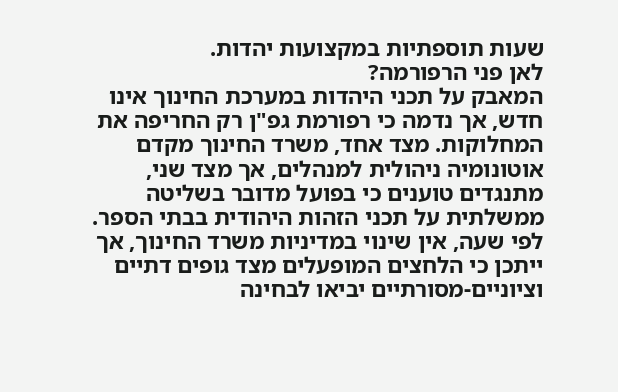שעות תוספתיות במקצועות יהדות.
לאן פני הרפורמה?
המאבק על תכני היהדות במערכת החינוך אינו חדש, אך נדמה כי רפורמת גפ"ן רק החריפה את המחלוקות. מצד אחד, משרד החינוך מקדם אוטונומיה ניהולית למנהלים, אך מצד שני, מתנגדים טוענים כי בפועל מדובר בשליטה ממשלתית על תכני הזהות היהודית בבתי הספר.
לפי שעה, אין שינוי במדיניות משרד החינוך, אך ייתכן כי הלחצים המופעלים מצד גופים דתיים וציוניים-מסורתיים יביאו לבחינה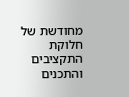מחודשת של חלוקת התקציבים והתכנים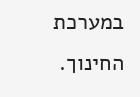במערכת החינוך.